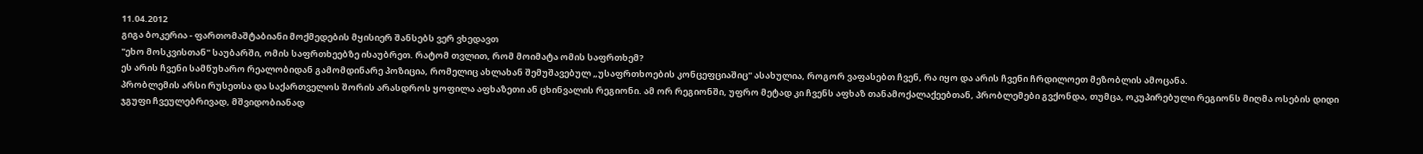11.04.2012
გიგა ბოკერია - ფართომაშტაბიანი მოქმედების მყისიერ შანსებს ვერ ვხედავთ
"ეხო მოსკვისთან" საუბარში, ომის საფრთხეებზე ისაუბრეთ. რატომ თვლით, რომ მოიმატა ომის საფრთხემ?
ეს არის ჩვენი სამწუხარო რეალობიდან გამომდინარე პოზიცია, რომელიც ახლახან შემუშავებულ „უსაფრთხოების კონცეფციაშიც" ასახულია, როგორ ვაფასებთ ჩვენ, რა იყო და არის ჩვენი ჩრდილოეთ მეზობლის ამოცანა.
პრობლემის არსი რუსეთსა და საქართველოს შორის არასდროს ყოფილა აფხაზეთი ან ცხინვალის რეგიონი. ამ ორ რეგიონში, უფრო მეტად კი ჩვენს აფხაზ თანამოქალაქეებთან, პრობლემები გვქონდა, თუმცა, ოკუპირებული რეგიონს მიღმა ოსების დიდი ჯგუფი ჩვეულებრივად, მშვიდობიანად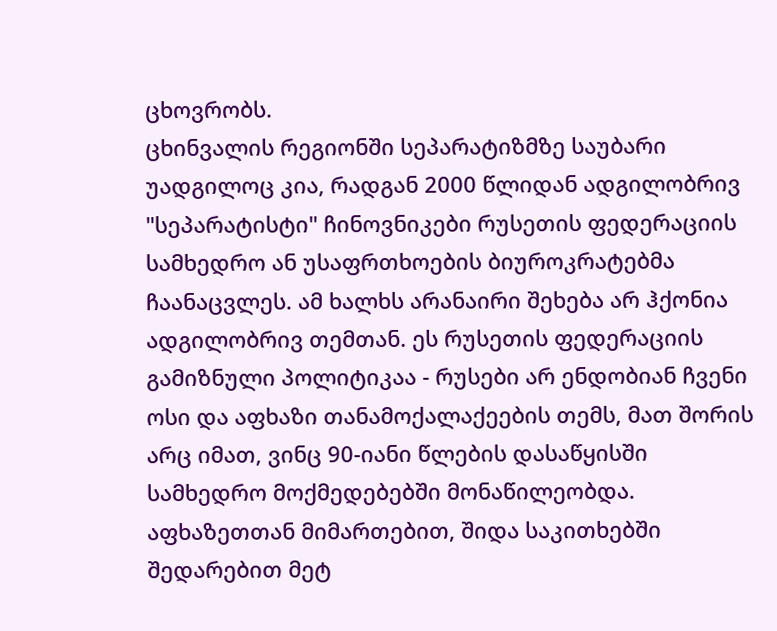ცხოვრობს.
ცხინვალის რეგიონში სეპარატიზმზე საუბარი უადგილოც კია, რადგან 2000 წლიდან ადგილობრივ "სეპარატისტი" ჩინოვნიკები რუსეთის ფედერაციის სამხედრო ან უსაფრთხოების ბიუროკრატებმა ჩაანაცვლეს. ამ ხალხს არანაირი შეხება არ ჰქონია ადგილობრივ თემთან. ეს რუსეთის ფედერაციის გამიზნული პოლიტიკაა - რუსები არ ენდობიან ჩვენი ოსი და აფხაზი თანამოქალაქეების თემს, მათ შორის არც იმათ, ვინც 90-იანი წლების დასაწყისში სამხედრო მოქმედებებში მონაწილეობდა.
აფხაზეთთან მიმართებით, შიდა საკითხებში შედარებით მეტ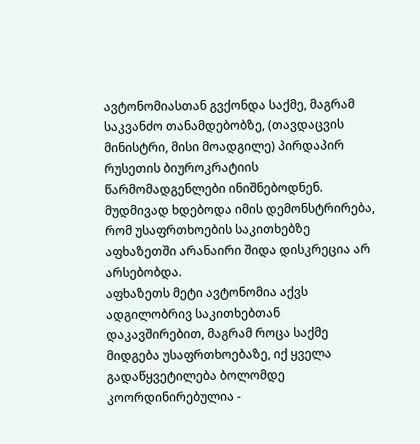ავტონომიასთან გვქონდა საქმე, მაგრამ საკვანძო თანამდებობზე, (თავდაცვის მინისტრი, მისი მოადგილე) პირდაპირ რუსეთის ბიუროკრატიის წარმომადგენლები ინიშნებოდნენ. მუდმივად ხდებოდა იმის დემონსტრირება, რომ უსაფრთხოების საკითხებზე აფხაზეთში არანაირი შიდა დისკრეცია არ არსებობდა.
აფხაზეთს მეტი ავტონომია აქვს ადგილობრივ საკითხებთან დაკავშირებით, მაგრამ როცა საქმე მიდგება უსაფრთხოებაზე, იქ ყველა გადაწყვეტილება ბოლომდე კოორდინირებულია -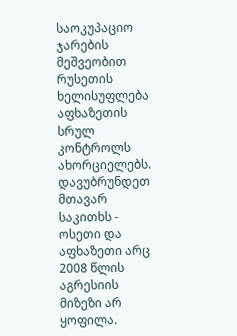საოკუპაციო ჯარების მეშვეობით რუსეთის ხელისუფლება აფხაზეთის სრულ კონტროლს ახორციელებს.
დავუბრუნდეთ მთავარ საკითხს - ოსეთი და აფხაზეთი არც 2008 წლის აგრესიის მიზეზი არ ყოფილა.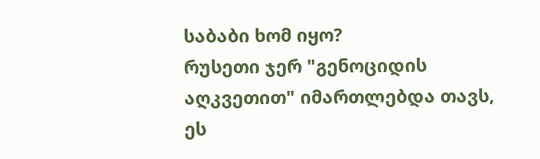საბაბი ხომ იყო?
რუსეთი ჯერ "გენოციდის აღკვეთით" იმართლებდა თავს, ეს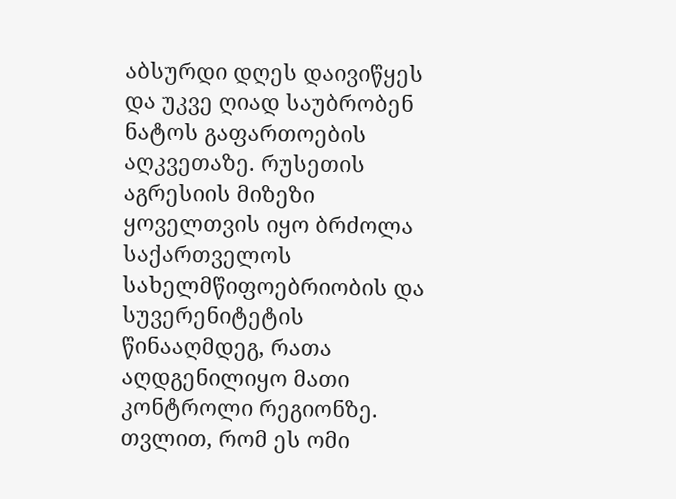აბსურდი დღეს დაივიწყეს და უკვე ღიად საუბრობენ ნატოს გაფართოების აღკვეთაზე. რუსეთის აგრესიის მიზეზი ყოველთვის იყო ბრძოლა საქართველოს სახელმწიფოებრიობის და სუვერენიტეტის წინააღმდეგ, რათა აღდგენილიყო მათი კონტროლი რეგიონზე.
თვლით, რომ ეს ომი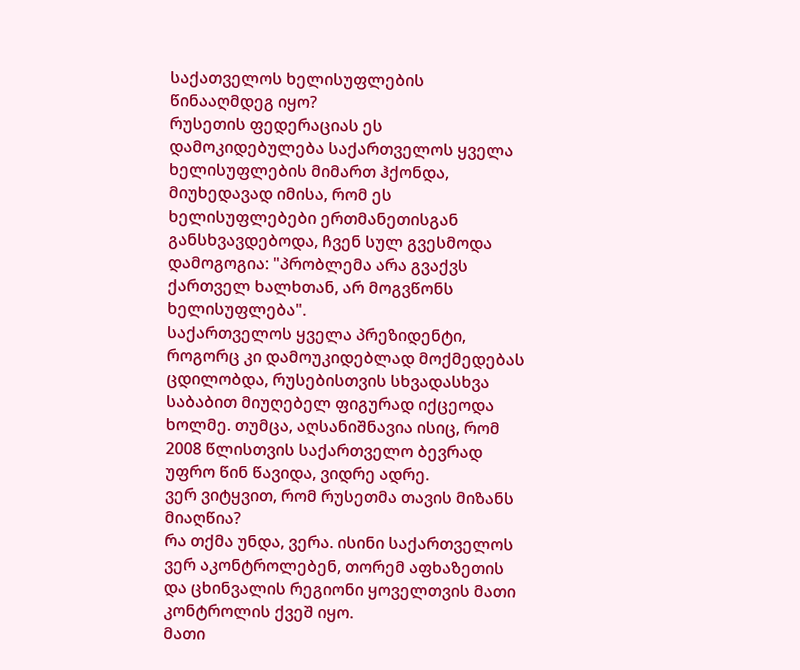საქათველოს ხელისუფლების წინააღმდეგ იყო?
რუსეთის ფედერაციას ეს დამოკიდებულება საქართველოს ყველა ხელისუფლების მიმართ ჰქონდა, მიუხედავად იმისა, რომ ეს ხელისუფლებები ერთმანეთისგან განსხვავდებოდა, ჩვენ სულ გვესმოდა დამოგოგია: "პრობლემა არა გვაქვს ქართველ ხალხთან, არ მოგვწონს ხელისუფლება".
საქართველოს ყველა პრეზიდენტი, როგორც კი დამოუკიდებლად მოქმედებას ცდილობდა, რუსებისთვის სხვადასხვა საბაბით მიუღებელ ფიგურად იქცეოდა ხოლმე. თუმცა, აღსანიშნავია ისიც, რომ 2008 წლისთვის საქართველო ბევრად უფრო წინ წავიდა, ვიდრე ადრე.
ვერ ვიტყვით, რომ რუსეთმა თავის მიზანს მიაღწია?
რა თქმა უნდა, ვერა. ისინი საქართველოს ვერ აკონტროლებენ, თორემ აფხაზეთის და ცხინვალის რეგიონი ყოველთვის მათი კონტროლის ქვეშ იყო.
მათი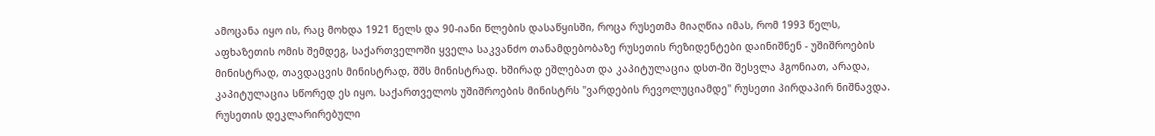ამოცანა იყო ის, რაც მოხდა 1921 წელს და 90-იანი წლების დასაწყისში, როცა რუსეთმა მიაღწია იმას, რომ 1993 წელს, აფხაზეთის ომის შემდეგ, საქართველოში ყველა საკვანძო თანამდებობაზე რუსეთის რეზიდენტები დაინიშნენ - უშიშროების მინისტრად, თავდაცვის მინისტრად, შშს მინისტრად. ხშირად ეშლებათ და კაპიტულაცია დსთ-ში შესვლა ჰგონიათ, არადა, კაპიტულაცია სწორედ ეს იყო. საქართველოს უშიშროების მინისტრს "ვარდების რევოლუციამდე" რუსეთი პირდაპირ ნიშნავდა.
რუსეთის დეკლარირებული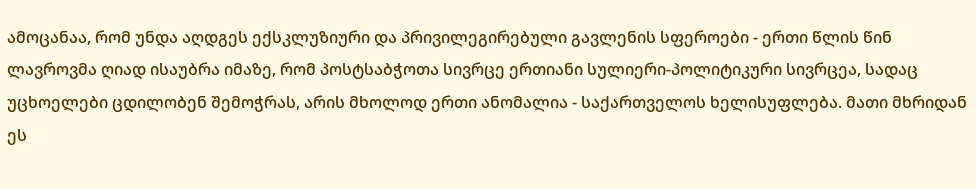ამოცანაა, რომ უნდა აღდგეს ექსკლუზიური და პრივილეგირებული გავლენის სფეროები - ერთი წლის წინ ლავროვმა ღიად ისაუბრა იმაზე, რომ პოსტსაბჭოთა სივრცე ერთიანი სულიერი-პოლიტიკური სივრცეა, სადაც უცხოელები ცდილობენ შემოჭრას, არის მხოლოდ ერთი ანომალია - საქართველოს ხელისუფლება. მათი მხრიდან ეს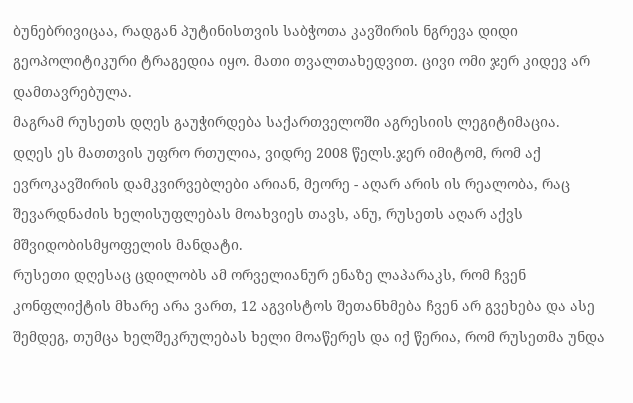ბუნებრივიცაა, რადგან პუტინისთვის საბჭოთა კავშირის ნგრევა დიდი გეოპოლიტიკური ტრაგედია იყო. მათი თვალთახედვით. ცივი ომი ჯერ კიდევ არ დამთავრებულა.
მაგრამ რუსეთს დღეს გაუჭირდება საქართველოში აგრესიის ლეგიტიმაცია.
დღეს ეს მათთვის უფრო რთულია, ვიდრე 2008 წელს.ჯერ იმიტომ, რომ აქ ევროკავშირის დამკვირვებლები არიან, მეორე - აღარ არის ის რეალობა, რაც შევარდნაძის ხელისუფლებას მოახვიეს თავს, ანუ, რუსეთს აღარ აქვს მშვიდობისმყოფელის მანდატი.
რუსეთი დღესაც ცდილობს ამ ორველიანურ ენაზე ლაპარაკს, რომ ჩვენ კონფლიქტის მხარე არა ვართ, 12 აგვისტოს შეთანხმება ჩვენ არ გვეხება და ასე შემდეგ, თუმცა ხელშეკრულებას ხელი მოაწერეს და იქ წერია, რომ რუსეთმა უნდა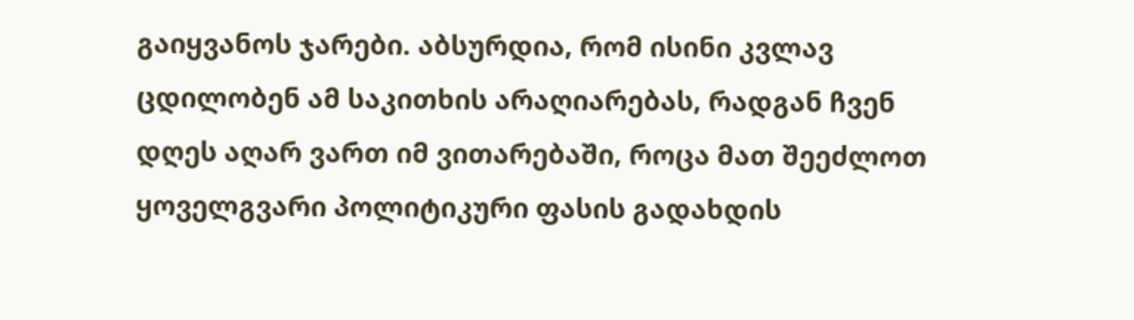გაიყვანოს ჯარები. აბსურდია, რომ ისინი კვლავ ცდილობენ ამ საკითხის არაღიარებას, რადგან ჩვენ დღეს აღარ ვართ იმ ვითარებაში, როცა მათ შეეძლოთ ყოველგვარი პოლიტიკური ფასის გადახდის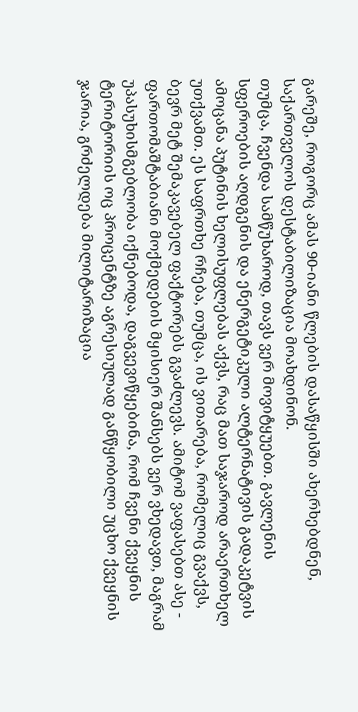გარეშე, როგორც ამას 90-იანი წლების დასაწყისში ახერხებდნენ, საქართველოს დესტაბილიზაცია მოახდინონ.
თუმცა, ჩვენდა სამწუხაროდ, თავს ვერ მოვიტყუებთ. გავლენის სფეროების აღდგენის და ენერგეტიკული ალტერნატივის გადაკეტვის ამოცანა პუტინის ხელისუფლებას აქვს, რაც მათ საჯაროდ არაერთხელ უთქვამთ. ეს საფრთხე რჩება, თუმცა, ის ვითარება, რომელიც გვაქვს, ბევრ მეტ შემაკავებელ ფაქტორებს გვაძლევს. ამიტომ ვაფასებთ ასე - ფართომაშტაბიანი მოქმედების მყისიერ შანსებს ვერ ვხედავთ, მაგრამ უპასუხისმგებლობა იქნებოდა, დაგვევიწყებინა, რომ ჩვენი ქვეყნის ტერიტორიის ოც პროცენტზე აგრესიულად განწყობილი უცხო ქვეყნის ჯარია, გრძელდება მილიტარიზაცია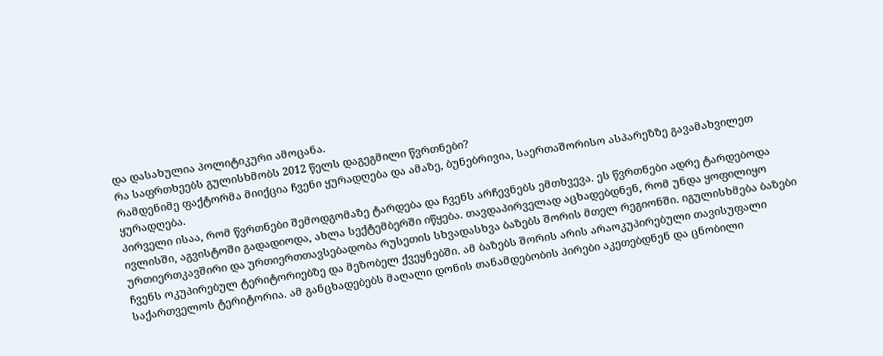და დასახულია პოლიტიკური ამოცანა.
რა საფრთხეებს გულისხმობს 2012 წელს დაგეგმილი წვრთნები?
რამდენიმე ფაქტორმა მიიქცია ჩვენი ყურადღება და ამაზე, ბუნებრივია, საერთაშორისო ასპარეზზე გავამახვილეთ ყურადღება.
პირველი ისაა, რომ წვრთნები შემოდგომაზე ტარდება და ჩვენს არჩევნებს ემთხვევა. ეს წვრთნები ადრე ტარდებოდა ივლისში, აგვისტოში გადადიოდა, ახლა სექტემბერში იწყება. თავდაპირველად აცხადებდნენ, რომ უნდა ყოფილიყო ურთიერთკავშირი და ურთიერთთავსებადობა რუსეთის სხვადასხვა ბაზებს შორის მთელ რეგიონში. იგულისხმება ბაზები ჩვენს ოკუპირებულ ტერიტორიებზე და მეზობელ ქვეყნებში. ამ ბაზებს შორის არის არაოკუპირებული თავისუფალი საქართველოს ტერიტორია. ამ განცხადებებს მაღალი დონის თანამდებობის პირები აკეთებდნენ და ცნობილი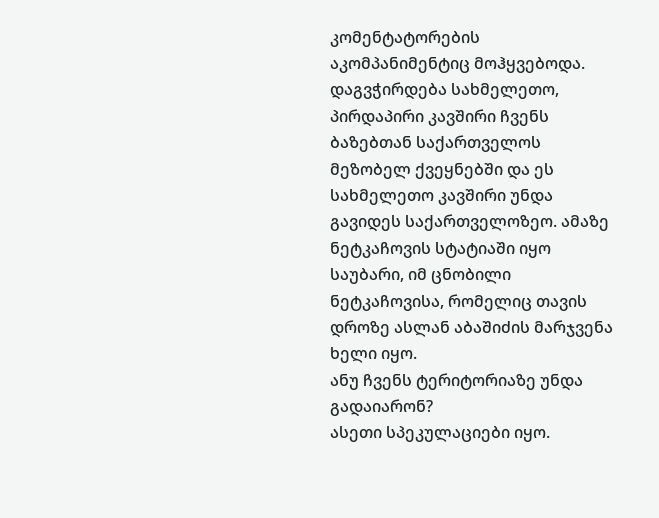კომენტატორების აკომპანიმენტიც მოჰყვებოდა. დაგვჭირდება სახმელეთო, პირდაპირი კავშირი ჩვენს ბაზებთან საქართველოს მეზობელ ქვეყნებში და ეს სახმელეთო კავშირი უნდა გავიდეს საქართველოზეო. ამაზე ნეტკაჩოვის სტატიაში იყო საუბარი, იმ ცნობილი ნეტკაჩოვისა, რომელიც თავის დროზე ასლან აბაშიძის მარჯვენა ხელი იყო.
ანუ ჩვენს ტერიტორიაზე უნდა გადაიარონ?
ასეთი სპეკულაციები იყო.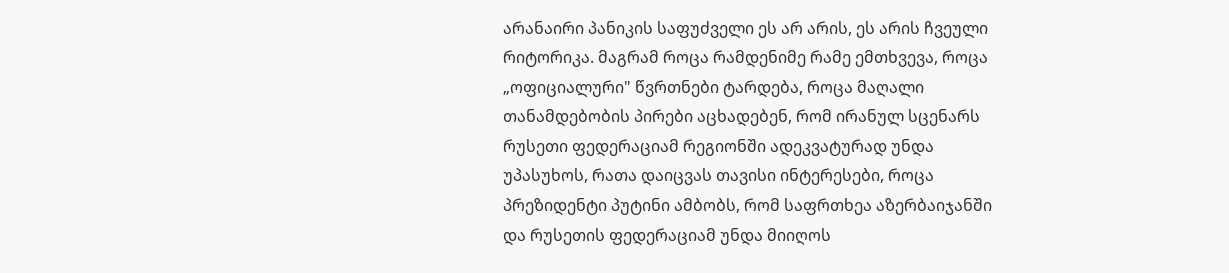არანაირი პანიკის საფუძველი ეს არ არის, ეს არის ჩვეული რიტორიკა. მაგრამ როცა რამდენიმე რამე ემთხვევა, როცა „ოფიციალური" წვრთნები ტარდება, როცა მაღალი თანამდებობის პირები აცხადებენ, რომ ირანულ სცენარს რუსეთი ფედერაციამ რეგიონში ადეკვატურად უნდა უპასუხოს, რათა დაიცვას თავისი ინტერესები, როცა პრეზიდენტი პუტინი ამბობს, რომ საფრთხეა აზერბაიჯანში და რუსეთის ფედერაციამ უნდა მიიღოს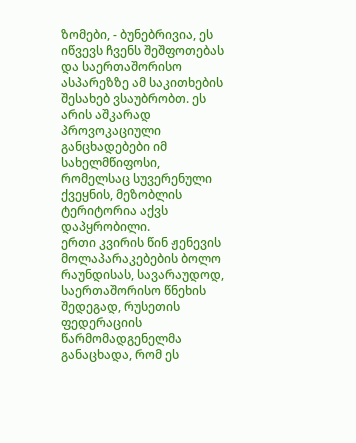ზომები, - ბუნებრივია, ეს იწვევს ჩვენს შეშფოთებას და საერთაშორისო ასპარეზზე ამ საკითხების შესახებ ვსაუბრობთ. ეს არის აშკარად პროვოკაციული განცხადებები იმ სახელმწიფოსი, რომელსაც სუვერენული ქვეყნის, მეზობლის ტერიტორია აქვს დაპყრობილი.
ერთი კვირის წინ ჟენევის მოლაპარაკებების ბოლო რაუნდისას, სავარაუდოდ, საერთაშორისო წნეხის შედეგად, რუსეთის ფედერაციის წარმომადგენელმა განაცხადა, რომ ეს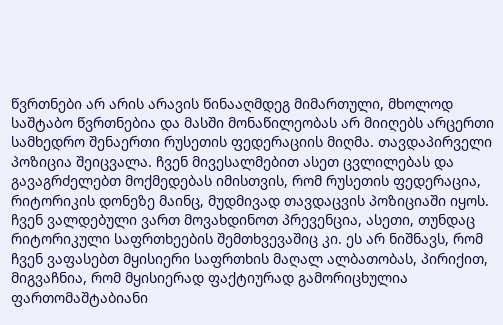წვრთნები არ არის არავის წინააღმდეგ მიმართული, მხოლოდ საშტაბო წვრთნებია და მასში მონაწილეობას არ მიიღებს არცერთი სამხედრო შენაერთი რუსეთის ფედერაციის მიღმა. თავდაპირველი პოზიცია შეიცვალა. ჩვენ მივესალმებით ასეთ ცვლილებას და გავაგრძელებთ მოქმედებას იმისთვის, რომ რუსეთის ფედერაცია, რიტორიკის დონეზე მაინც, მუდმივად თავდაცვის პოზიციაში იყოს.
ჩვენ ვალდებული ვართ მოვახდინოთ პრევენცია, ასეთი, თუნდაც რიტორიკული საფრთხეების შემთხვევაშიც კი. ეს არ ნიშნავს, რომ ჩვენ ვაფასებთ მყისიერი საფრთხის მაღალ ალბათობას, პირიქით, მიგვაჩნია, რომ მყისიერად ფაქტიურად გამორიცხულია ფართომაშტაბიანი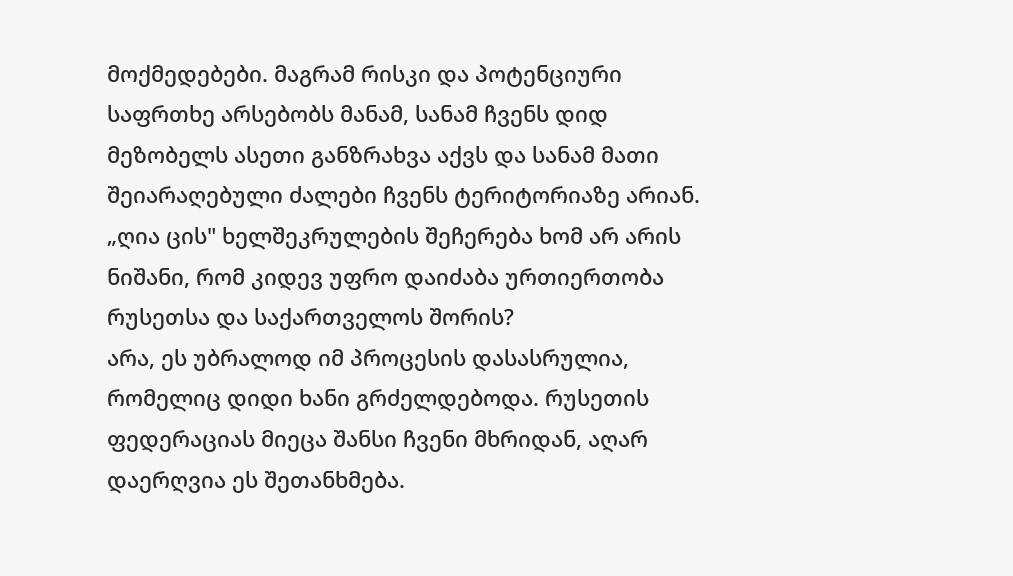მოქმედებები. მაგრამ რისკი და პოტენციური საფრთხე არსებობს მანამ, სანამ ჩვენს დიდ მეზობელს ასეთი განზრახვა აქვს და სანამ მათი შეიარაღებული ძალები ჩვენს ტერიტორიაზე არიან.
„ღია ცის" ხელშეკრულების შეჩერება ხომ არ არის ნიშანი, რომ კიდევ უფრო დაიძაბა ურთიერთობა რუსეთსა და საქართველოს შორის?
არა, ეს უბრალოდ იმ პროცესის დასასრულია, რომელიც დიდი ხანი გრძელდებოდა. რუსეთის ფედერაციას მიეცა შანსი ჩვენი მხრიდან, აღარ დაერღვია ეს შეთანხმება.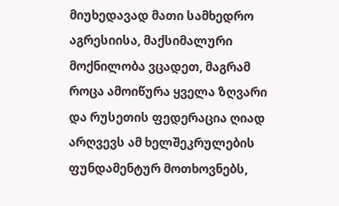მიუხედავად მათი სამხედრო აგრესიისა, მაქსიმალური მოქნილობა ვცადეთ, მაგრამ როცა ამოიწურა ყველა ზღვარი და რუსეთის ფედერაცია ღიად არღვევს ამ ხელშეკრულების ფუნდამენტურ მოთხოვნებს,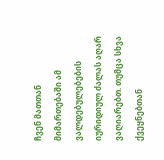ჩვენ მათთან მიმართებაში ამ ვალდებულებების იურიდიულ ძალას აღარ ვაღიარებთ. თუმცა სხვა ქვეყნებთან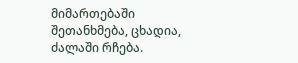მიმართებაში შეთანხმება, ცხადია, ძალაში რჩება.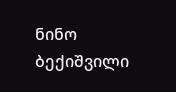ნინო ბექიშვილი